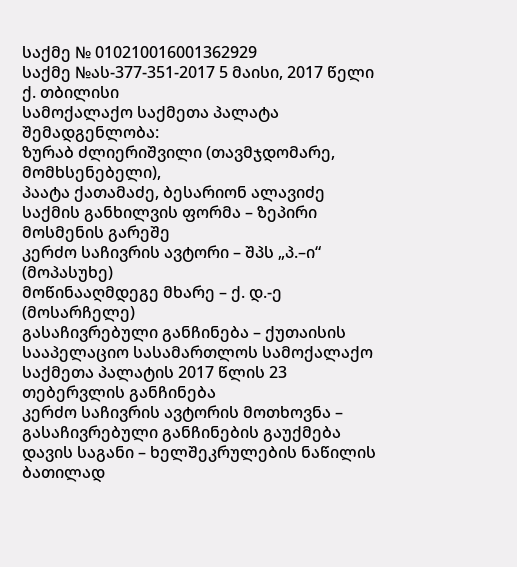საქმე № 010210016001362929
საქმე №ას-377-351-2017 5 მაისი, 2017 წელი
ქ. თბილისი
სამოქალაქო საქმეთა პალატა
შემადგენლობა:
ზურაბ ძლიერიშვილი (თავმჯდომარე, მომხსენებელი),
პაატა ქათამაძე, ბესარიონ ალავიძე
საქმის განხილვის ფორმა – ზეპირი მოსმენის გარეშე
კერძო საჩივრის ავტორი – შპს „პ.–ი“ (მოპასუხე)
მოწინააღმდეგე მხარე – ქ. დ.-ე (მოსარჩელე)
გასაჩივრებული განჩინება – ქუთაისის სააპელაციო სასამართლოს სამოქალაქო საქმეთა პალატის 2017 წლის 23 თებერვლის განჩინება
კერძო საჩივრის ავტორის მოთხოვნა – გასაჩივრებული განჩინების გაუქმება
დავის საგანი – ხელშეკრულების ნაწილის ბათილად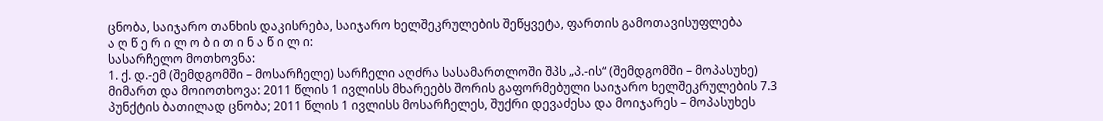ცნობა, საიჯარო თანხის დაკისრება, საიჯარო ხელშეკრულების შეწყვეტა, ფართის გამოთავისუფლება
ა ღ წ ე რ ი ლ ო ბ ი თ ი ნ ა წ ი ლ ი:
სასარჩელო მოთხოვნა:
1. ქ. დ.-ემ (შემდგომში – მოსარჩელე) სარჩელი აღძრა სასამართლოში შპს „პ.-ის“ (შემდგომში – მოპასუხე) მიმართ და მოიოთხოვა: 2011 წლის 1 ივლისს მხარეებს შორის გაფორმებული საიჯარო ხელშეკრულების 7.3 პუნქტის ბათილად ცნობა; 2011 წლის 1 ივლისს მოსარჩელეს, შუქრი დევაძესა და მოიჯარეს – მოპასუხეს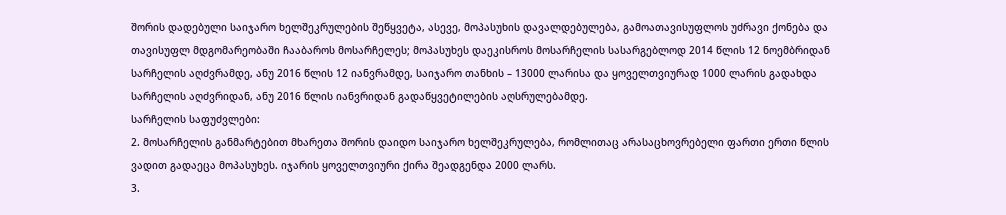შორის დადებული საიჯარო ხელშეკრულების შეწყვეტა, ასევე, მოპასუხის დავალდებულება, გამოათავისუფლოს უძრავი ქონება და თავისუფლ მდგომარეობაში ჩააბაროს მოსარჩელეს; მოპასუხეს დაეკისროს მოსარჩელის სასარგებლოდ 2014 წლის 12 ნოემბრიდან სარჩელის აღძვრამდე, ანუ 2016 წლის 12 იანვრამდე, საიჯარო თანხის – 13000 ლარისა და ყოველთვიურად 1000 ლარის გადახდა სარჩელის აღძვრიდან, ანუ 2016 წლის იანვრიდან გადაწყვეტილების აღსრულებამდე.
სარჩელის საფუძვლები:
2. მოსარჩელის განმარტებით მხარეთა შორის დაიდო საიჯარო ხელშეკრულება, რომლითაც არასაცხოვრებელი ფართი ერთი წლის ვადით გადაეცა მოპასუხეს. იჯარის ყოველთვიური ქირა შეადგენდა 2000 ლარს.
3.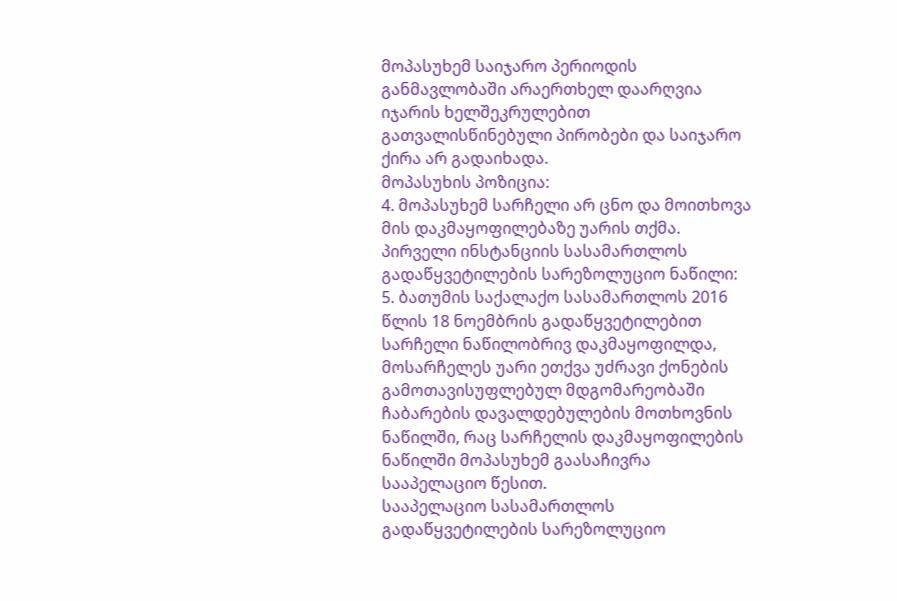მოპასუხემ საიჯარო პერიოდის განმავლობაში არაერთხელ დაარღვია იჯარის ხელშეკრულებით გათვალისწინებული პირობები და საიჯარო ქირა არ გადაიხადა.
მოპასუხის პოზიცია:
4. მოპასუხემ სარჩელი არ ცნო და მოითხოვა მის დაკმაყოფილებაზე უარის თქმა.
პირველი ინსტანციის სასამართლოს გადაწყვეტილების სარეზოლუციო ნაწილი:
5. ბათუმის საქალაქო სასამართლოს 2016 წლის 18 ნოემბრის გადაწყვეტილებით სარჩელი ნაწილობრივ დაკმაყოფილდა, მოსარჩელეს უარი ეთქვა უძრავი ქონების გამოთავისუფლებულ მდგომარეობაში ჩაბარების დავალდებულების მოთხოვნის ნაწილში, რაც სარჩელის დაკმაყოფილების ნაწილში მოპასუხემ გაასაჩივრა სააპელაციო წესით.
სააპელაციო სასამართლოს გადაწყვეტილების სარეზოლუციო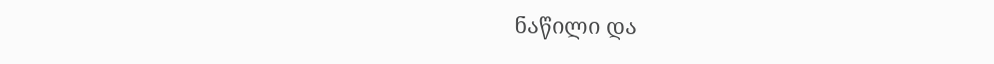ნაწილი და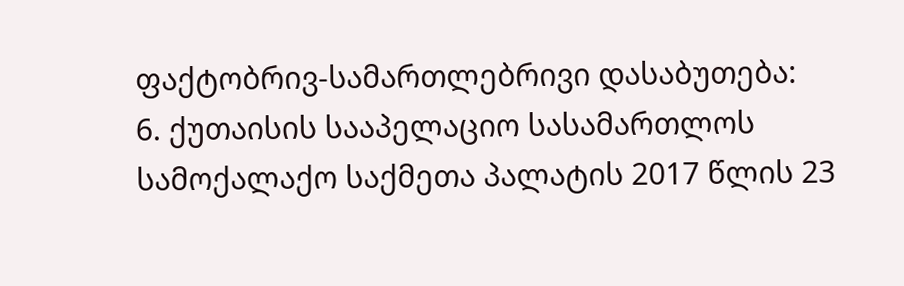ფაქტობრივ-სამართლებრივი დასაბუთება:
6. ქუთაისის სააპელაციო სასამართლოს სამოქალაქო საქმეთა პალატის 2017 წლის 23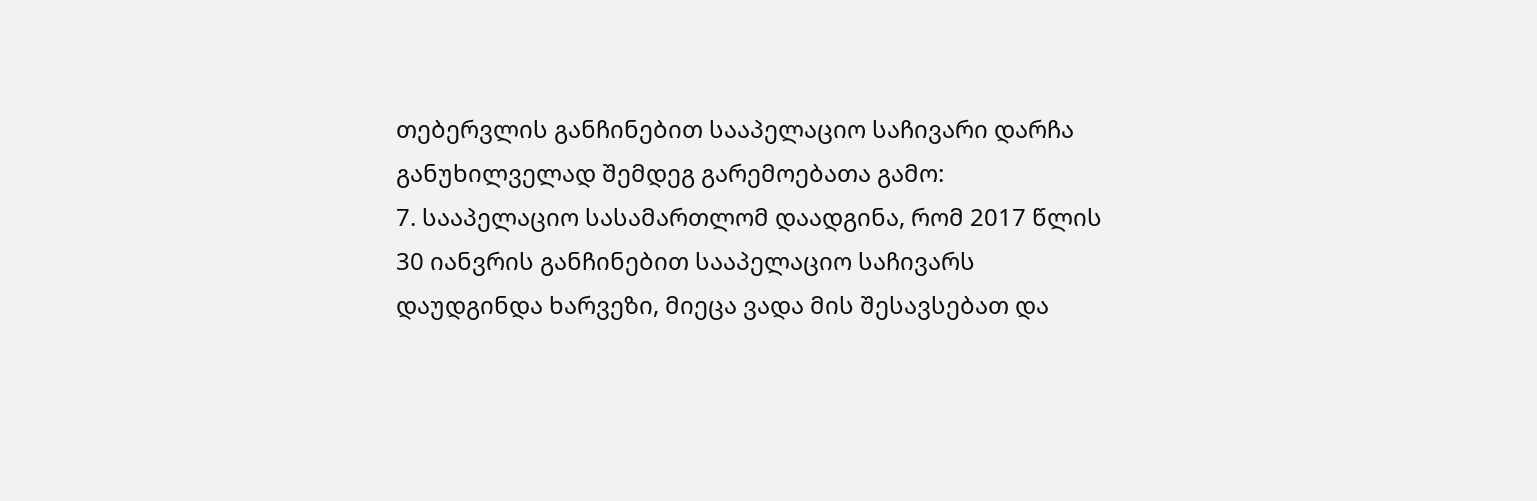თებერვლის განჩინებით სააპელაციო საჩივარი დარჩა განუხილველად შემდეგ გარემოებათა გამო:
7. სააპელაციო სასამართლომ დაადგინა, რომ 2017 წლის 30 იანვრის განჩინებით სააპელაციო საჩივარს დაუდგინდა ხარვეზი, მიეცა ვადა მის შესავსებათ და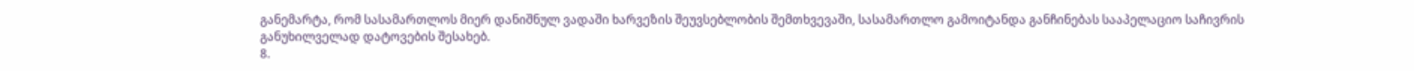განემარტა, რომ სასამართლოს მიერ დანიშნულ ვადაში ხარვეზის შეუვსებლობის შემთხვევაში, სასამართლო გამოიტანდა განჩინებას სააპელაციო საჩივრის განუხილველად დატოვების შესახებ.
8.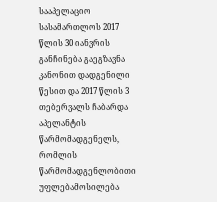სააპელაციო სასამართლოს 2017 წლის 30 იანვრის განჩინება გაეგზავნა კანონით დადგენილი წესით და 2017 წლის 3 თებერვალს ჩაბარდა აპელანტის წარმომადგენელს, რომლის წარმომადგენლობითი უფლებამოსილება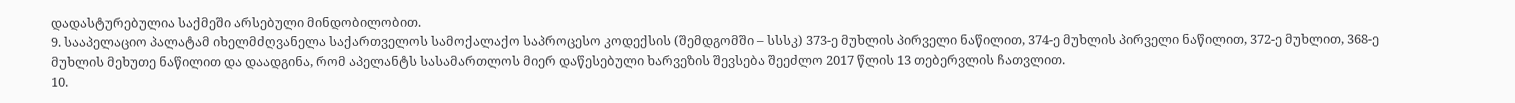დადასტურებულია საქმეში არსებული მინდობილობით.
9. სააპელაციო პალატამ იხელმძღვანელა საქართველოს სამოქალაქო საპროცესო კოდექსის (შემდგომში – სსსკ) 373-ე მუხლის პირველი ნაწილით, 374-ე მუხლის პირველი ნაწილით, 372-ე მუხლით, 368-ე მუხლის მეხუთე ნაწილით და დაადგინა, რომ აპელანტს სასამართლოს მიერ დაწესებული ხარვეზის შევსება შეეძლო 2017 წლის 13 თებერვლის ჩათვლით.
10.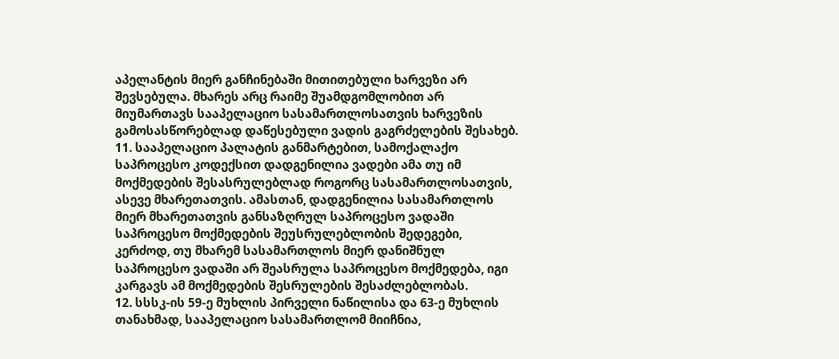აპელანტის მიერ განჩინებაში მითითებული ხარვეზი არ შევსებულა. მხარეს არც რაიმე შუამდგომლობით არ მიუმართავს სააპელაციო სასამართლოსათვის ხარვეზის გამოსასწორებლად დაწესებული ვადის გაგრძელების შესახებ.
11. სააპელაციო პალატის განმარტებით, სამოქალაქო საპროცესო კოდექსით დადგენილია ვადები ამა თუ იმ მოქმედების შესასრულებლად როგორც სასამართლოსათვის, ასევე მხარეთათვის. ამასთან, დადგენილია სასამართლოს მიერ მხარეთათვის განსაზღრულ საპროცესო ვადაში საპროცესო მოქმედების შეუსრულებლობის შედეგები, კერძოდ, თუ მხარემ სასამართლოს მიერ დანიშნულ საპროცესო ვადაში არ შეასრულა საპროცესო მოქმედება, იგი კარგავს ამ მოქმედების შესრულების შესაძლებლობას.
12. სსსკ-ის 59-ე მუხლის პირველი ნაწილისა და 63-ე მუხლის თანახმად, სააპელაციო სასამართლომ მიიჩნია,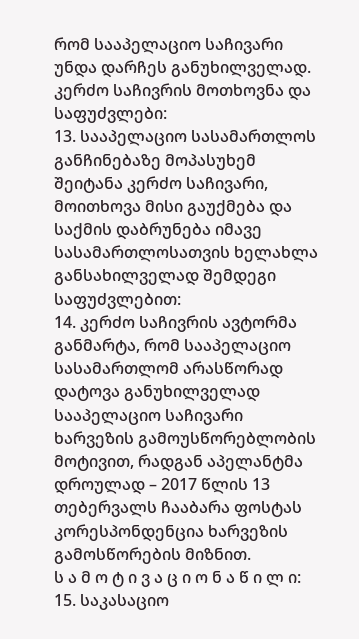რომ სააპელაციო საჩივარი უნდა დარჩეს განუხილველად.
კერძო საჩივრის მოთხოვნა და საფუძვლები:
13. სააპელაციო სასამართლოს განჩინებაზე მოპასუხემ შეიტანა კერძო საჩივარი, მოითხოვა მისი გაუქმება და საქმის დაბრუნება იმავე სასამართლოსათვის ხელახლა განსახილველად შემდეგი საფუძვლებით:
14. კერძო საჩივრის ავტორმა განმარტა, რომ სააპელაციო სასამართლომ არასწორად დატოვა განუხილველად სააპელაციო საჩივარი ხარვეზის გამოუსწორებლობის მოტივით, რადგან აპელანტმა დროულად – 2017 წლის 13 თებერვალს ჩააბარა ფოსტას კორესპონდენცია ხარვეზის გამოსწორების მიზნით.
ს ა მ ო ტ ი ვ ა ც ი ო ნ ა წ ი ლ ი:
15. საკასაციო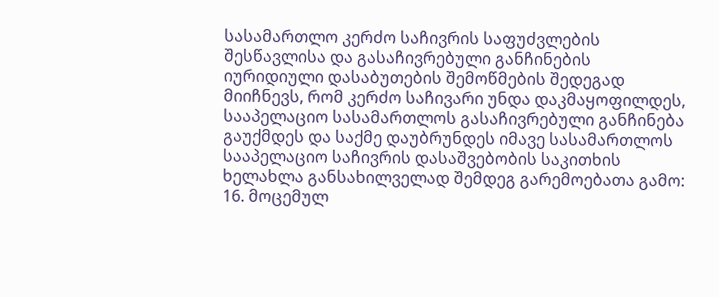სასამართლო კერძო საჩივრის საფუძვლების შესწავლისა და გასაჩივრებული განჩინების იურიდიული დასაბუთების შემოწმების შედეგად მიიჩნევს, რომ კერძო საჩივარი უნდა დაკმაყოფილდეს, სააპელაციო სასამართლოს გასაჩივრებული განჩინება გაუქმდეს და საქმე დაუბრუნდეს იმავე სასამართლოს სააპელაციო საჩივრის დასაშვებობის საკითხის ხელახლა განსახილველად შემდეგ გარემოებათა გამო:
16. მოცემულ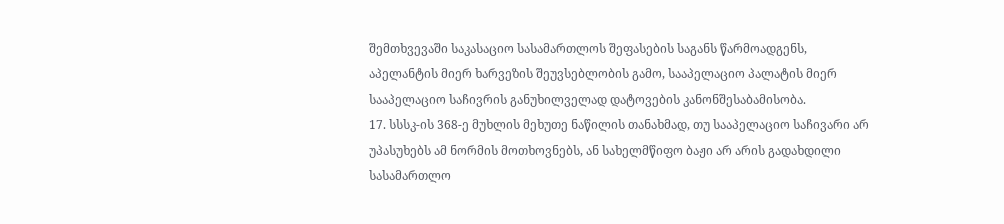შემთხვევაში საკასაციო სასამართლოს შეფასების საგანს წარმოადგენს, აპელანტის მიერ ხარვეზის შეუვსებლობის გამო, სააპელაციო პალატის მიერ სააპელაციო საჩივრის განუხილველად დატოვების კანონშესაბამისობა.
17. სსსკ-ის 368-ე მუხლის მეხუთე ნაწილის თანახმად, თუ სააპელაციო საჩივარი არ უპასუხებს ამ ნორმის მოთხოვნებს, ან სახელმწიფო ბაჟი არ არის გადახდილი სასამართლო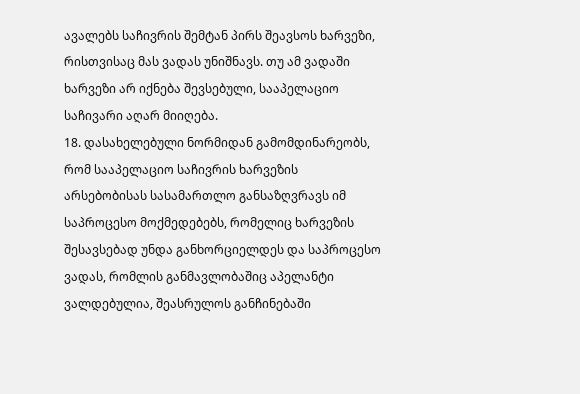ავალებს საჩივრის შემტან პირს შეავსოს ხარვეზი, რისთვისაც მას ვადას უნიშნავს. თუ ამ ვადაში ხარვეზი არ იქნება შევსებული, სააპელაციო საჩივარი აღარ მიიღება.
18. დასახელებული ნორმიდან გამომდინარეობს, რომ სააპელაციო საჩივრის ხარვეზის არსებობისას სასამართლო განსაზღვრავს იმ საპროცესო მოქმედებებს, რომელიც ხარვეზის შესავსებად უნდა განხორციელდეს და საპროცესო ვადას, რომლის განმავლობაშიც აპელანტი ვალდებულია, შეასრულოს განჩინებაში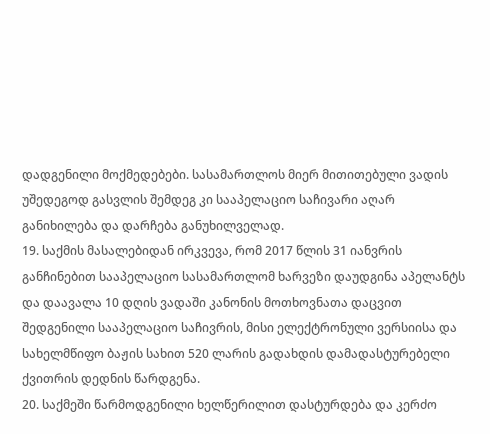დადგენილი მოქმედებები. სასამართლოს მიერ მითითებული ვადის უშედეგოდ გასვლის შემდეგ კი სააპელაციო საჩივარი აღარ განიხილება და დარჩება განუხილველად.
19. საქმის მასალებიდან ირკვევა, რომ 2017 წლის 31 იანვრის განჩინებით სააპელაციო სასამართლომ ხარვეზი დაუდგინა აპელანტს და დაავალა 10 დღის ვადაში კანონის მოთხოვნათა დაცვით შედგენილი სააპელაციო საჩივრის, მისი ელექტრონული ვერსიისა და სახელმწიფო ბაჟის სახით 520 ლარის გადახდის დამადასტურებელი ქვითრის დედნის წარდგენა.
20. საქმეში წარმოდგენილი ხელწერილით დასტურდება და კერძო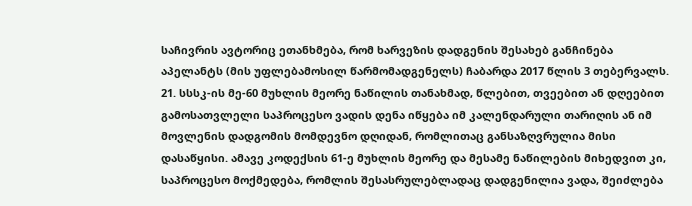საჩივრის ავტორიც ეთანხმება, რომ ხარვეზის დადგენის შესახებ განჩინება აპელანტს (მის უფლებამოსილ წარმომადგენელს) ჩაბარდა 2017 წლის 3 თებერვალს.
21. სსსკ-ის მე-60 მუხლის მეორე ნაწილის თანახმად, წლებით, თვეებით ან დღეებით გამოსათვლელი საპროცესო ვადის დენა იწყება იმ კალენდარული თარიღის ან იმ მოვლენის დადგომის მომდევნო დღიდან, რომლითაც განსაზღვრულია მისი დასაწყისი. ამავე კოდექსის 61-ე მუხლის მეორე და მესამე ნაწილების მიხედვით კი, საპროცესო მოქმედება, რომლის შესასრულებლადაც დადგენილია ვადა, შეიძლება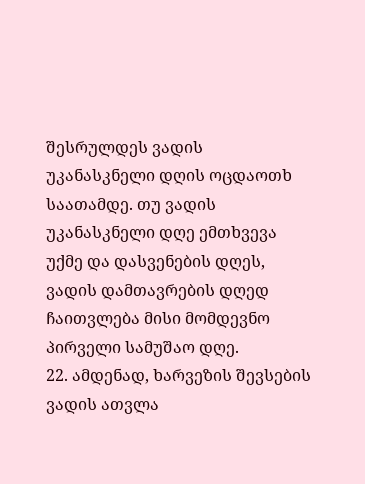შესრულდეს ვადის უკანასკნელი დღის ოცდაოთხ საათამდე. თუ ვადის უკანასკნელი დღე ემთხვევა უქმე და დასვენების დღეს, ვადის დამთავრების დღედ ჩაითვლება მისი მომდევნო პირველი სამუშაო დღე.
22. ამდენად, ხარვეზის შევსების ვადის ათვლა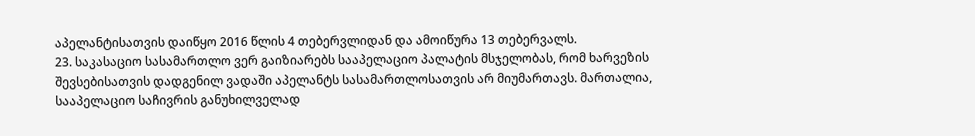აპელანტისათვის დაიწყო 2016 წლის 4 თებერვლიდან და ამოიწურა 13 თებერვალს.
23. საკასაციო სასამართლო ვერ გაიზიარებს სააპელაციო პალატის მსჯელობას, რომ ხარვეზის შევსებისათვის დადგენილ ვადაში აპელანტს სასამართლოსათვის არ მიუმართავს. მართალია, სააპელაციო საჩივრის განუხილველად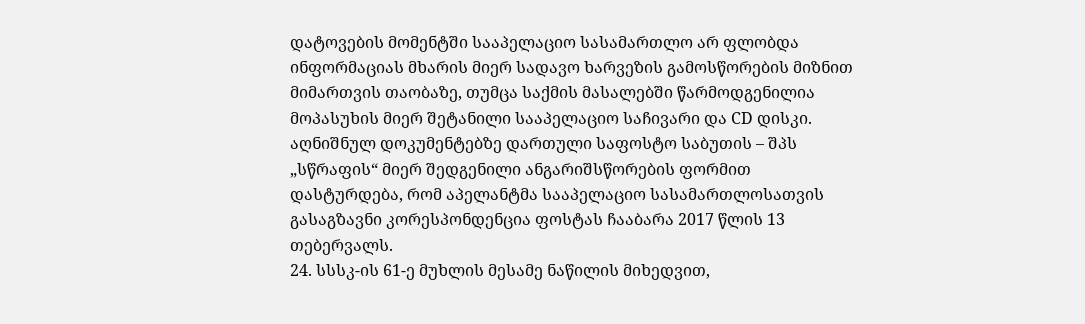დატოვების მომენტში სააპელაციო სასამართლო არ ფლობდა ინფორმაციას მხარის მიერ სადავო ხარვეზის გამოსწორების მიზნით მიმართვის თაობაზე, თუმცა საქმის მასალებში წარმოდგენილია მოპასუხის მიერ შეტანილი სააპელაციო საჩივარი და CD დისკი. აღნიშნულ დოკუმენტებზე დართული საფოსტო საბუთის – შპს „სწრაფის“ მიერ შედგენილი ანგარიშსწორების ფორმით დასტურდება, რომ აპელანტმა სააპელაციო სასამართლოსათვის გასაგზავნი კორესპონდენცია ფოსტას ჩააბარა 2017 წლის 13 თებერვალს.
24. სსსკ-ის 61-ე მუხლის მესამე ნაწილის მიხედვით,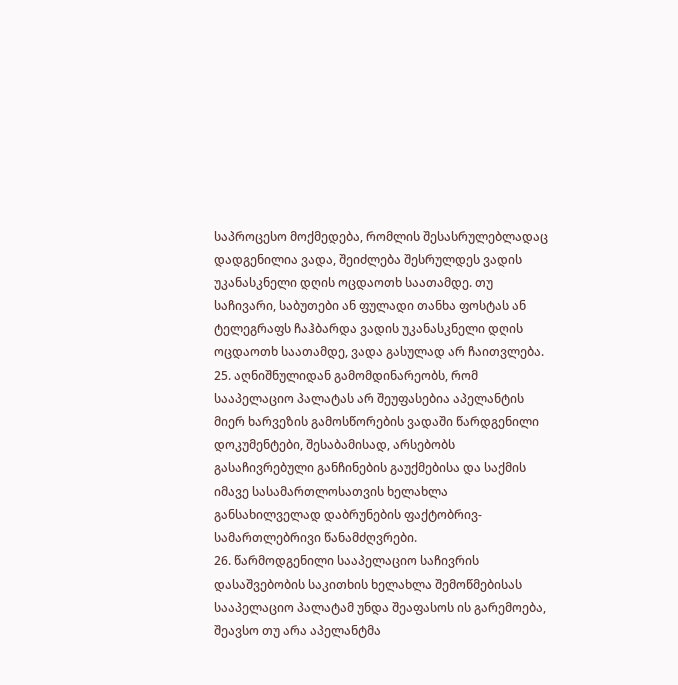საპროცესო მოქმედება, რომლის შესასრულებლადაც დადგენილია ვადა, შეიძლება შესრულდეს ვადის უკანასკნელი დღის ოცდაოთხ საათამდე. თუ საჩივარი, საბუთები ან ფულადი თანხა ფოსტას ან ტელეგრაფს ჩაჰბარდა ვადის უკანასკნელი დღის ოცდაოთხ საათამდე, ვადა გასულად არ ჩაითვლება.
25. აღნიშნულიდან გამომდინარეობს, რომ სააპელაციო პალატას არ შეუფასებია აპელანტის მიერ ხარვეზის გამოსწორების ვადაში წარდგენილი დოკუმენტები, შესაბამისად, არსებობს გასაჩივრებული განჩინების გაუქმებისა და საქმის იმავე სასამართლოსათვის ხელახლა განსახილველად დაბრუნების ფაქტობრივ-სამართლებრივი წანამძღვრები.
26. წარმოდგენილი სააპელაციო საჩივრის დასაშვებობის საკითხის ხელახლა შემოწმებისას სააპელაციო პალატამ უნდა შეაფასოს ის გარემოება, შეავსო თუ არა აპელანტმა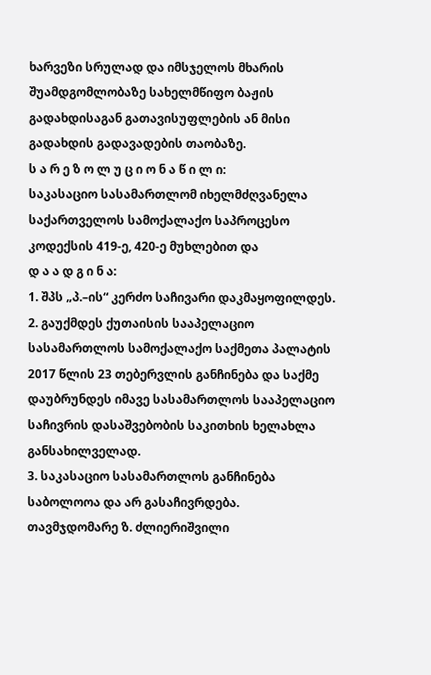ხარვეზი სრულად და იმსჯელოს მხარის შუამდგომლობაზე სახელმწიფო ბაჟის გადახდისაგან გათავისუფლების ან მისი გადახდის გადავადების თაობაზე.
ს ა რ ე ზ ო ლ უ ც ი ო ნ ა წ ი ლ ი:
საკასაციო სასამართლომ იხელმძღვანელა საქართველოს სამოქალაქო საპროცესო კოდექსის 419-ე, 420-ე მუხლებით და
დ ა ა დ გ ი ნ ა:
1. შპს „პ.–ის“ კერძო საჩივარი დაკმაყოფილდეს.
2. გაუქმდეს ქუთაისის სააპელაციო სასამართლოს სამოქალაქო საქმეთა პალატის 2017 წლის 23 თებერვლის განჩინება და საქმე დაუბრუნდეს იმავე სასამართლოს სააპელაციო საჩივრის დასაშვებობის საკითხის ხელახლა განსახილველად.
3. საკასაციო სასამართლოს განჩინება საბოლოოა და არ გასაჩივრდება.
თავმჯდომარე ზ. ძლიერიშვილი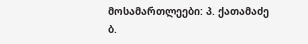მოსამართლეები: პ. ქათამაძე
ბ.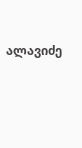ალავიძე